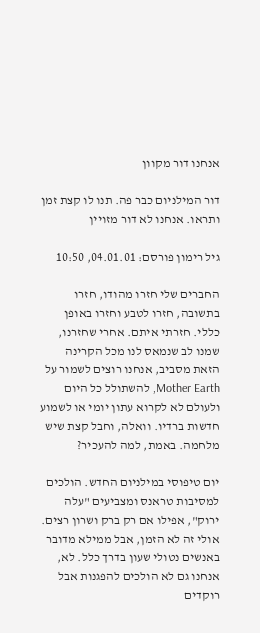אנחנו דור מקוון

דור המילניום כבר פה. תנו לו קצת זמן ותראו. אנחנו לא דור מזויין

גיל רימון פורסם: 04.01.01, 10:50

החברים שלי חזרו מהודו, חזרו בתשובה, חזרו לטבע וחזרו באופן כללי. חזרתי איתם. אחרי שחזרנו, שמנו לב שנמאס לנו מכל הקרינה הזאת מסביב, אנחנו רוצים לשמור על Mother Earth, להשתולל כל היום ולעולם לא לקרוא עתון יומי או לשמוע חדשות ברדיו. וואלה, וחבל קצת שיש מלחמה. באמת, למה להעכיר?

יום טיפוסי במילניום החדש. הולכים למסיבות טראנס ומצביעים "עלה ירוק", אפילו אם רק ברק ושרון רצים. אולי זה לא הזמן, אבל ממילא מדובר באנשים נטולי שעון בדרך כלל. לא, אנחנו גם לא הולכים להפגנות אבל רוקדים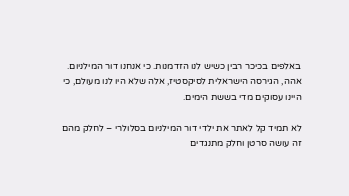באלפים בכיכר רבין כשיש לנו הזדמנות. כי אנחנו דור המילניום. אהה, הגירסה הישראלית לסיקסטיז, אלה שלא היו לנו מעולם, כי היינו עסוקים מדי בששת הימים.

לא תמיד קל לאתר את ילדי דור המילניום בסלולרי – לחלק מהם זה עושה סרטן וחלק מתנגדים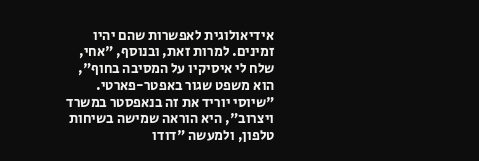אידיאולוגית לאפשרות שהם יהיו זמינים. למרות זאת, ובנוסף, "אחי, שלח לי איסיקיו על המסיבה בחוף", הוא משפט שגור באפטר-פארטי. "שיוסי יוריד את זה בנאפסטר במשרד ויצרוב", היא הוראה שמישה בשיחות טלפון, ולמעשה "דודו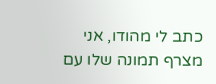כתב לי מהודו, אני מצרף תמונה שלו עם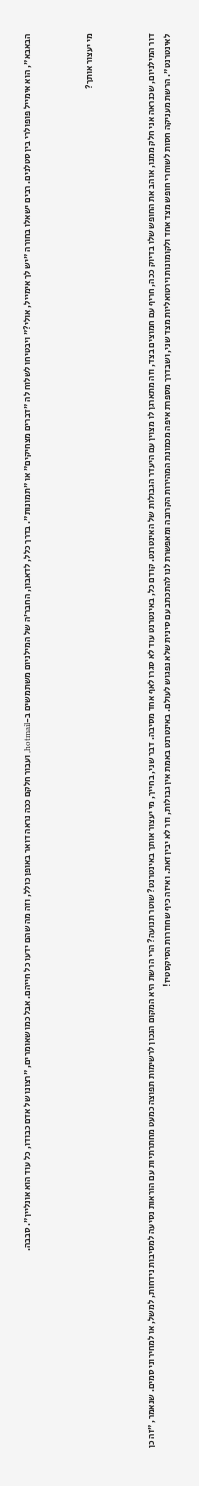הבאבא", הוא אימייל פופולרי בין סטלנים. רבים ישאלו בחורה "יש לך אימייל, אולי?" ויבטיחו לשלוח לה "דברים מצחיקים" או "תמונות". בדרך כלל, לדאבון, החבר'ה של המילניום משתמשים ב-hotmail, ועבור חלקם ככה נראה דואר באופן כולל, וזה מה שהם ידעו כל חייהם. אבל כמו שאומרים, "רצונו של אדם כבודו, כל עוד הוא אונליין". סבבה.



מי יעצור אותך?



דור המילניום, שכנראה אני חלק ממנו, אוהב את החופש שלו בדיוק ככה, חריף עם חמוצים בצד, וזה מתארגן לו מצוין עם היעדר הגבולות של האינטרנט. קודם כל, באינטרנט עוד לא סגרו לאף אחד מסיבה. דבר שני, בחייך, מי יעצור אותך באינטרנט? שוטר תנועה? הרי הרשת היא המקום הנכון לרשימות תפוצה כמעט מחתרתיות עם הוראות נסיעה למסיבות נידחות, למשל, או למחירוני סמים. שנאמר, "זה כן לאינטרנט". הרשת מעניקה חסות לשוחרי חופש מצד אחד ולקומונות וירטואליות מצד שני, ושבדרך מספרת איפה מכמונת המהירות הקרובה ומאפשרת לנו להתכתב עם סינית שלא נפגוש לעולם. באינטרנט באמת אין גבולות, וזר לא יבין זאת. ואיזה כיף שחוזרות הסיקסטיז!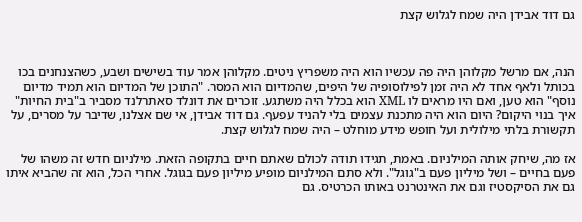גם דוד אבידן היה שמח לגלוש קצת



הנה, אם מרשל מקלוהן היה פה עכשיו הוא היה משפריץ ניטים. מקלוהן אמר עוד בשישים ושבע, כשהצנחנים בכו בכותל ולאף אחד לא היה זמן לפילוסופיה של היפים, שהמדיום הוא המסר. "התוכן של המדיום הוא תמיד מדיום נוסף" הוא טען, ואם היו מראים לו XML הוא בכלל היה משתגע. זוכרים את דונלד סאתרלנד מסביר ב"בית החיות" איך בנוי היקום? היום הוא היה מתכנת עצמים בלי להניד עפעף. גם דוד אבידן, אי שם אצלנו, שדיבר על מסרים, על תקשורת בלתי מילולית ועל חופש מידע מוחלט – היה שמח לגלוש קצת.

אז מה, שיחק אותה המילניום. באמת, תגידו תודה לכולם שאתם חיים בתקופה הזאת. מילניום חדש זה משהו של פעם בחיים – ושל מיליון פעם ב"גוגל". ולא סתם המילניום מופיע מיליון פעם בגוגל. אחרי הכל, הוא זה שהביא איתו גם את הסיקסטיז וגם את האינטרנט באותו הכרטיס. גם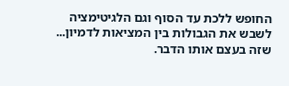החופש ללכת עד הסוף וגם הלגיטימציה לשבש את הגבולות בין המציאות לדמיון... שזה בעצם אותו הדבר.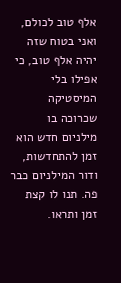אלף טוב לכולם, ואני בטוח שזה יהיה אלף טוב, כי אפילו בלי המיסטיקה שכרוכה בו מילניום חדש הוא זמן להתחדשות, ודור המילניום כבר פה. תנו לו קצת זמן ותראו.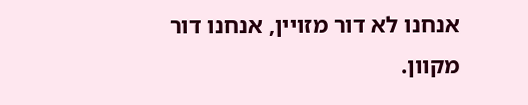אנחנו לא דור מזויין, אנחנו דור מקוון.